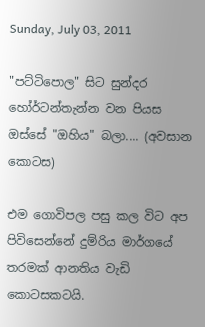Sunday, July 03, 2011

"පට්ටිපොල" සිට සුන්දර හෝර්ටන්තැන්න වන පියස ඔස්සේ "ඔහිය" බලා.... (අවසාන කොටස)

එම ගොවිපල පසු කල විට අප පිවිසෙන්නේ දුම්රිය මාර්ගයේ තරමක් ආනතිය වැඩි කොටසකටයි.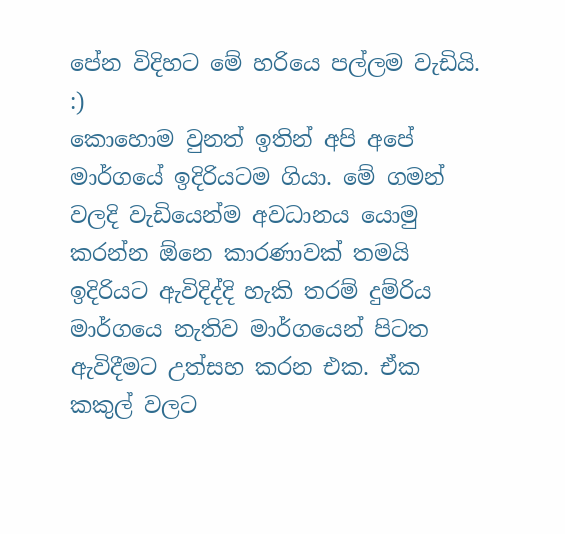පේන විදිහට මේ හරියෙ පල්ලම වැඩියි. :)
කොහොම වුනත් ඉතින් අපි අපේ මාර්ගයේ ඉදිරියටම ගියා. මේ ගමන් වලදි වැඩියෙන්ම අවධානය යොමු කරන්න ඕනෙ කාරණාවක් තමයි ඉදිරියට ඇවිදිද්දි හැකි තරම් දුම්රිය මාර්ගයෙ නැතිව මාර්ගයෙන් පිටත ඇවිදීමට උත්සහ කරන එක. ඒක කකුල් වලට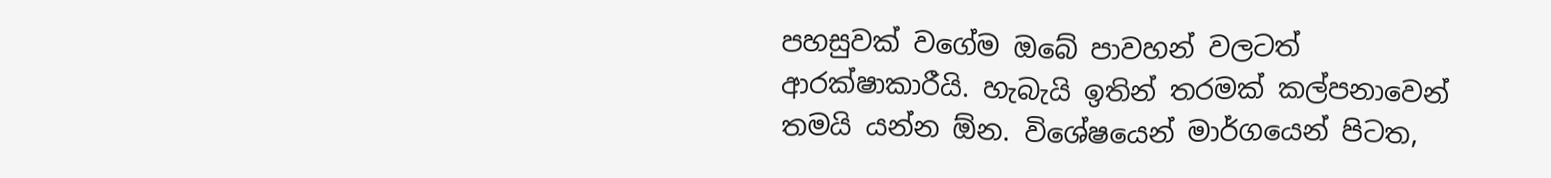පහසුවක් වගේම ඔබේ පාවහන් වලටත් ආරක්ෂාකාරීයි. හැබැයි ඉතින් තරමක් කල්පනාවෙන් තමයි යන්න ඕන. විශේෂයෙන් මාර්ගයෙන් පිටත,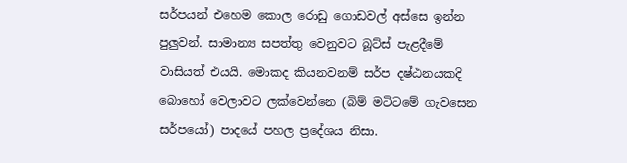සර්පයන් එහෙම කොල රොඩු ගොඩවල් අස්සෙ ඉන්න පුලුවන්. සාමාන්‍ය සපත්තු වෙනුවට බූට්ස් පැළදීමේ වාසියත් එයයි. මොකද කියනවනම් සර්ප දෂ්ඨනයකදි බොහෝ වෙලාවට ලක්වෙන්නෙ (බිම් මටිටමේ ගැවසෙන සර්පයෝ) පාදයේ පහල ප්‍රදේශය නිසා.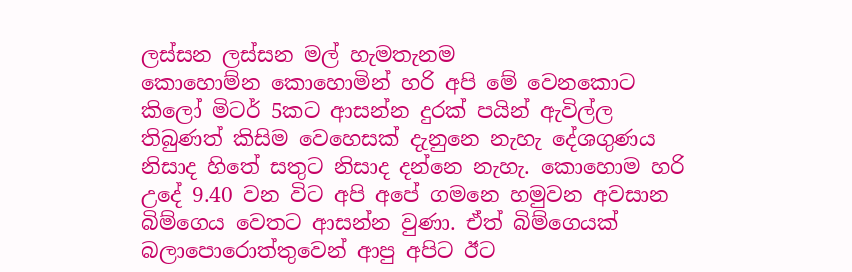ලස්සන ලස්සන මල් හැමතැනම
කොහොම්න කොහොමින් හරි අපි මේ වෙනකොට කිලෝ මිටර් 5කට ආසන්න දුරක් පයින් ඇවිල්ල තිබුණත් කිසිම වෙහෙසක් දැනුනෙ නැහැ දේශගුණය නිසාද හිතේ සතුට නිසාද දන්නෙ නැහැ. කොහොම හරි උදේ 9.40 වන විට අපි අපේ ගමනෙ හමුවන අවසාන බිම්ගෙය වෙතට ආසන්න වුණා. ඒත් බිම්ගෙයක් බලාපොරොත්තුවෙන් ආපු අපිට ඊට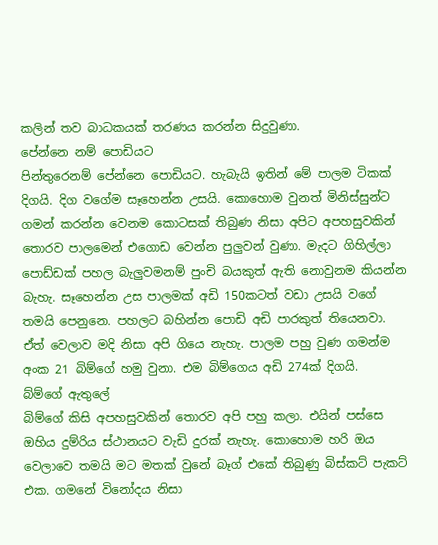කලින් තව බාධකයක් තරණය කරන්න සිදුවුණා.
පේන්නෙ නම් පොඩියට
පින්තුරෙනම් පේන්නෙ පොඩියට. හැබැයි ඉතින් මේ පාලම ටිකක් දිගයි. දිග වගේම සෑහෙන්න උසයි. කොහොම වුනත් මිනිස්සුන්ට ගමන් කරන්න වෙනම කොටසක් තිබුණ නිසා අපිට අපහසුවකින් තොරව පාලමෙන් එගොඩ වෙන්න පුලුවන් වුණා. මැදට ගිහිල්ලා පොඩ්ඩක් පහල බැලුවමනම් පුංචි බයකුත් ඇති නොවුනම කියන්න බැහැ. සෑහෙන්න උස පාලමක් අඩි 150කටත් වඩා උසයි වගේ තමයි පෙනුනෙ. පහලට බහින්න පොඩි අඩි පාරකුත් තියෙනවා. ඒත් වෙලාව මදි නිසා අපි ගියෙ නැහැ. පාලම පහු වුණ ගමන්ම අංක 21 බිම්ගේ හමු වුනා. එම බිම්ගෙය අඩි 274ක් දිගයි.
බ්ම්ගේ ඇතුලේ
බිම්ගේ කිසි අපහසුවකින් තොරව අපි පහු කලා. එයින් පස්සෙ ඔහිය දුම්රිය ස්ථානයට වැඩි දුරක් නැහැ. කොහොම හරි ඔය වෙලාවෙ තමයි මට මතක් වුනේ බෑග් එකේ තිබුණු බිස්කට් පැකට් එක. ගමනේ විනෝදය නිසා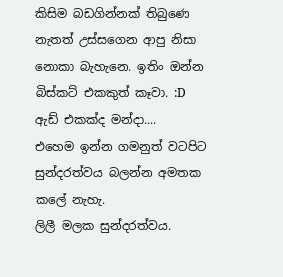කිසිම බඩගින්නක් තිබුණෙ නැතත් උස්සගෙන ආපු නිසා නොකා බැහැනෙ. ඉතිං ඔන්න බිස්කට් එකකුත් කෑවා. :D
ඇඩ් එකක්ද මන්දා....
එහෙම ඉන්න ගමනුත් වටපිට සුන්දරත්වය බලන්න අමතක කලේ නැහැ.
ලිලී මලක සුන්දරත්වය.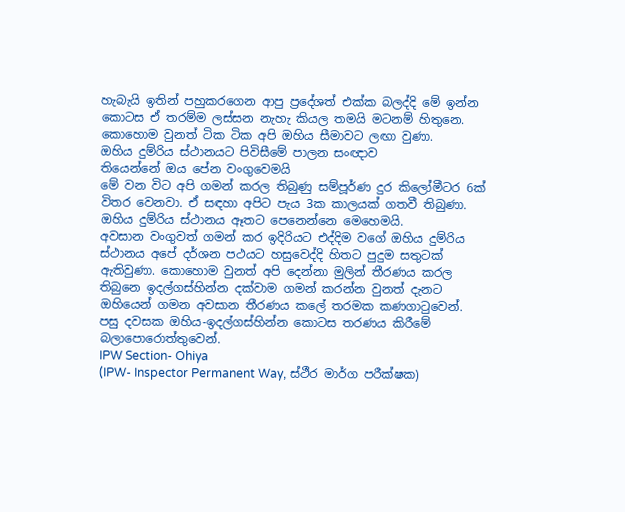හැබැයි ඉතින් පහුකරගෙන ආපු ප්‍රදේශත් එක්ක බලද්දි මේ ඉන්න කොටස ඒ තරම්ම ලස්සන නැහැ කියල තමයි මටනම් හිතුනෙ. කොහොම වුනත් ටික ටික අපි ඔහිය සීමාවට ලඟා වුණා.
ඔහිය දුම්රිය ස්ථානයට පිවිසීමේ පාලන සංඥාව
තියෙන්නේ ඔය පේන වංගුවෙමයි
මේ වන විට අපි ගමන් කරල තිබුණු සම්පූර්ණ දුර කිලෝමීටර 6ක් විතර වෙනවා. ඒ සඳහා අපිට පැය 3ක කාලයක් ගතවී තිබුණා.
ඔහිය දුම්රිය ස්ථානය ඈතට පෙනෙන්නෙ මෙහෙමයි.
අවසාන වංගුවත් ගමන් කර ඉදිරියට එද්දිම වගේ ඔහිය දුම්රිය ස්ථානය අපේ දර්ශන පථයට හසුවෙද්දි හිතට පුදුම සතුටක් ඇතිවුණා. කොහොම වුනත් අපි දෙන්නා මුලින් තීරණය කරල තිබුනෙ ඉදල්ගස්හින්න දක්වාම ගමන් කරන්න වුනත් දැනට ඔහියෙන් ගමන අවසාන තීරණය කලේ තරමක කණගාටුවෙන්. පසු දවසක ඔහිය-ඉදල්ගස්හින්න කොටස තරණය කිරීමේ බලාපොරොත්තුවෙන්.
IPW Section- Ohiya
(IPW- Inspector Permanent Way, ස්ථීර මාර්ග පරීක්ෂක)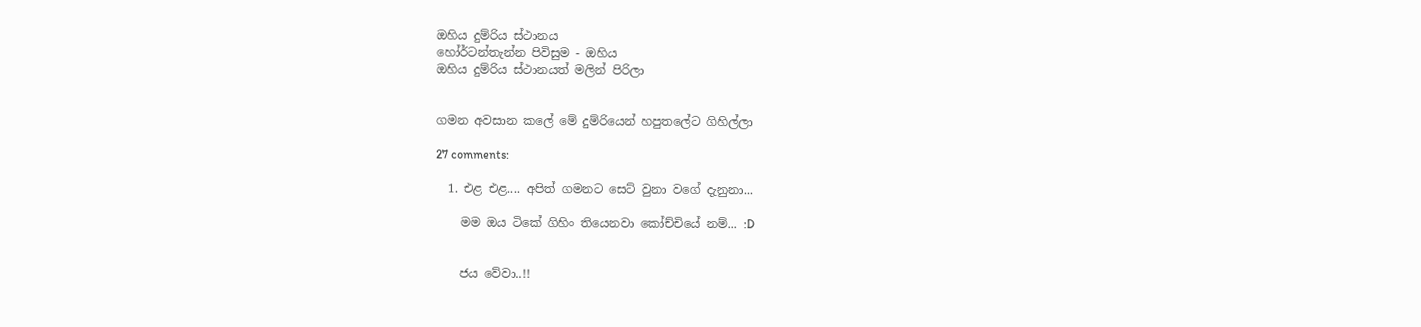ඔහිය දුම්රිය ස්ථානය
හෝර්ටන්තැන්න පිවිසුම - ඔහිය
ඔහිය දුම්රිය ස්ථානයත් මලින් පිරිලා


ගමන අවසාන කලේ මේ දුම්රියෙන් හපුතලේට ගිහිල්ලා

27 comments:

  1. එළ එළ.... අපිත් ගමනට සෙට් වුනා වගේ දැනුනා...

    මම ඔය ටිකේ ගිහිං තියෙනවා කෝච්චියේ නම්... :D


    ජය වේවා..!!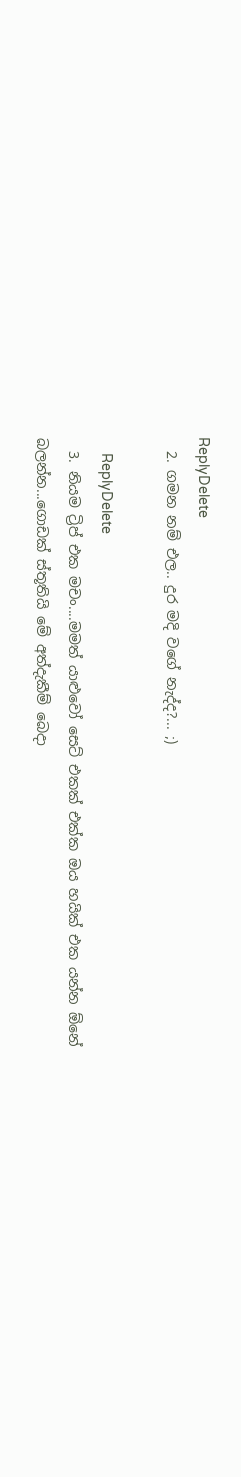ReplyDelete
  2. ගමන නම් එල.. දුර මදි ‍වගේ නැද්ද?... ;)

    ReplyDelete
  3. නියම ට්‍රිප් එක මචං....මමත් යාළුවෝ සෙට් එකක් එක්ක ඔය හයික් එක යන්න ඕනේ බලන්න...ගොඩක් ස්තූතියි මේ අත්දැකීම් බෙදා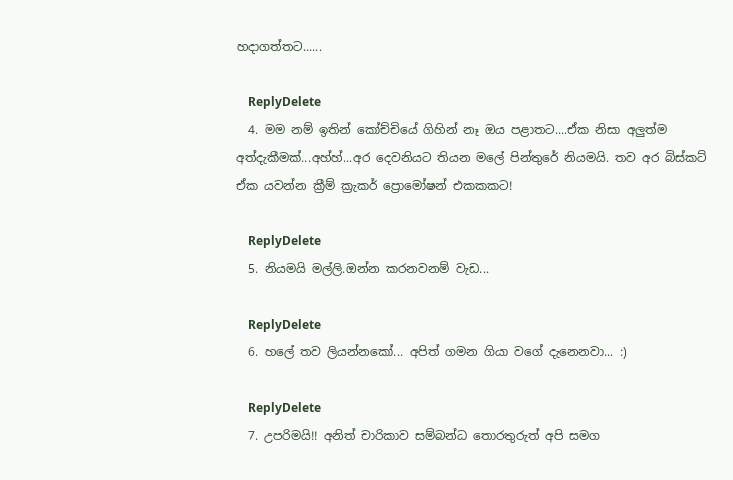හදාගත්තට......

    ReplyDelete
  4. මම නම් ඉතින් කෝච්චියේ ගිහින් නෑ ඔය පළාතට....ඒක නිසා අලුත්ම අත්දැකීමක්...අහ්හ්...අර දෙවනියට තියන මලේ පින්තුරේ නියමයි. තව අර බිස්කට් ඒක යවන්න ක්‍රීම් ක්‍රැකර් ප්‍රොමෝෂන් එකකකට!

    ReplyDelete
  5. නියමයි මල්ලි.ඔන්න කරනවනම් වැඩ...

    ReplyDelete
  6. හලේ තව ලියන්නකෝ... අපිත් ගමන ගියා වගේ දැනෙනවා... :)

    ReplyDelete
  7. උපරිමයි!! අනිත් චාරිකාව සම්බන්ධ තොරතුරුත් අපි සමග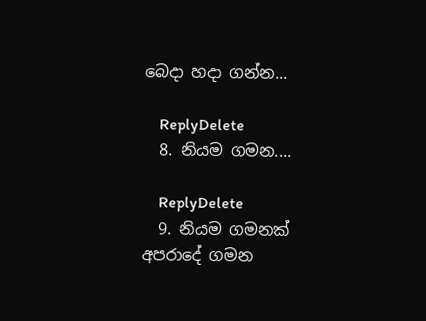බෙදා හදා ගන්න...

    ReplyDelete
  8. නියම ගමන....

    ReplyDelete
  9. නියම ගමනක් අපරාදේ ගමන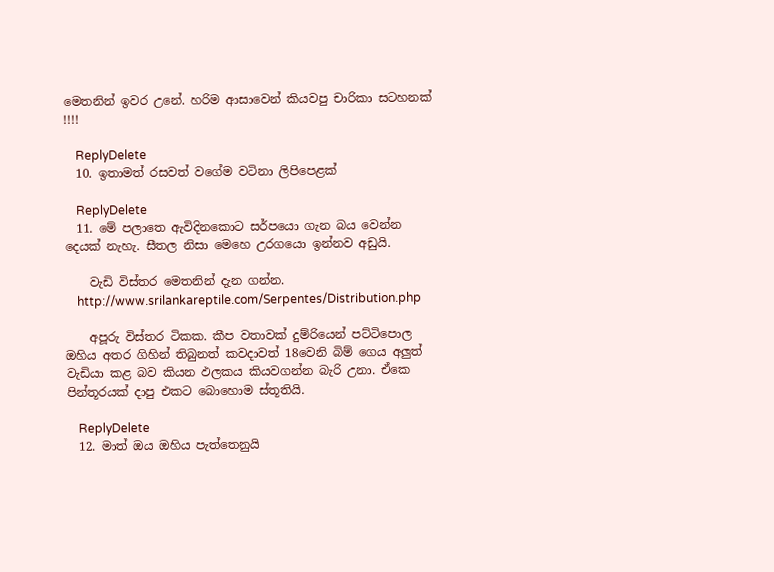මෙතනින් ඉවර උනේ. හරිම ආසාවෙන් කියවපු චාරිකා සටහනක් !!!!

    ReplyDelete
  10. ඉතාමත් රසවත් වගේම වටිනා ලිපිපෙළක්

    ReplyDelete
  11. මේ පලාතෙ ඇවිදිනකොට සර්පයො ගැන බය වෙන්න දෙයක් නැහැ. සීතල නිසා මෙහෙ උරගයො ඉන්නව අඩුයි.

    වැඩි විස්තර මෙතනින් දැන ගන්න.
    http://www.srilankareptile.com/Serpentes/Distribution.php

    අපූරු විස්තර ටිකක. කීප වතාවක් දුම්රියෙන් පට්ටිපොල ඔහිය අතර ගිහින් තිබුනත් කවදාවත් 18වෙනි බිම් ගෙය අලුත් වැඩියා කළ බව කියන ඵලකය කියවගන්න බැරි උනා. ඒකෙ පින්තූරයක් දාපු එකට බොහොම ස්තූතියි.

    ReplyDelete
  12. මාත් ඔය ඔහිය පැත්තෙනුයි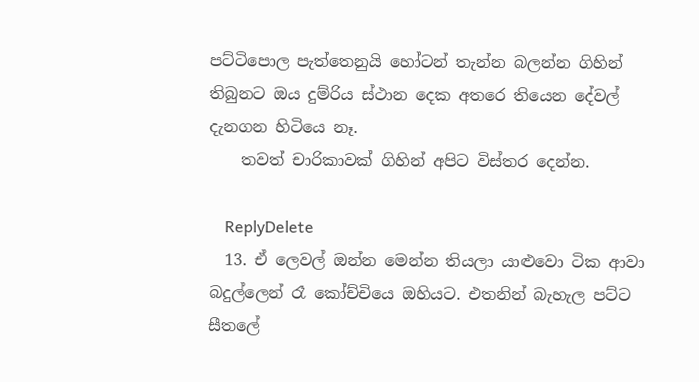පට්ටිපොල පැත්තෙනුයි හෝටන් තැන්න බලන්න ගිහින් තිබුනට ඔය දුම්රිය ස්ථාන‍ දෙක අතරෙ තියෙන දේවල් දැනගන හිටියෙ නෑ.
    තවත් චාරිකාවක් ගිහින් අපිට විස්තර දෙන්න.

    ReplyDelete
  13. ඒ ලෙවල් ඔන්න මෙන්න තියලා යාළුවො ටික ආවා බදුල්ලෙන් රෑ කෝච්චියෙ ඔහියට. එතනින් බැහැල පට්ට සීතලේ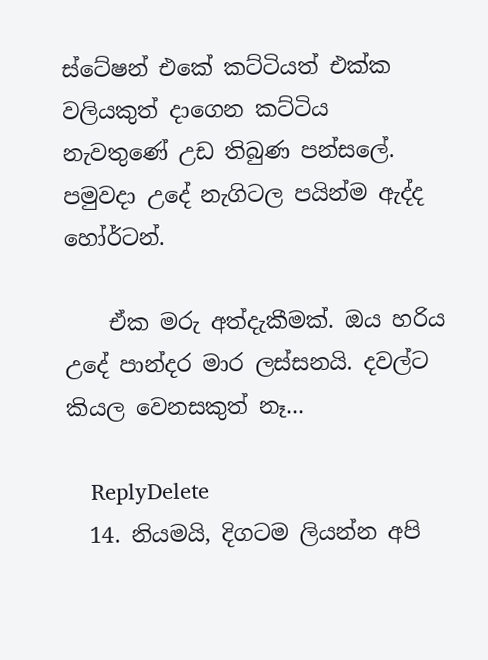ස්ටේෂන් එකේ කට්ටියත් එක්ක වලියකුත් දාගෙන කට්ටිය නැවතුණේ උඩ තිබුණ පන්සලේ. පමුවදා උදේ නැගිටල පයින්ම ඇද්ද හෝර්ටන්.

    ඒක මරු අත්දැකීමක්. ඔය හරිය උදේ පාන්දර මාර ලස්සනයි. දවල්ට කියල වෙනසකුත් නෑ...

    ReplyDelete
  14. නියමයි, දිගටම ලියන්න අපි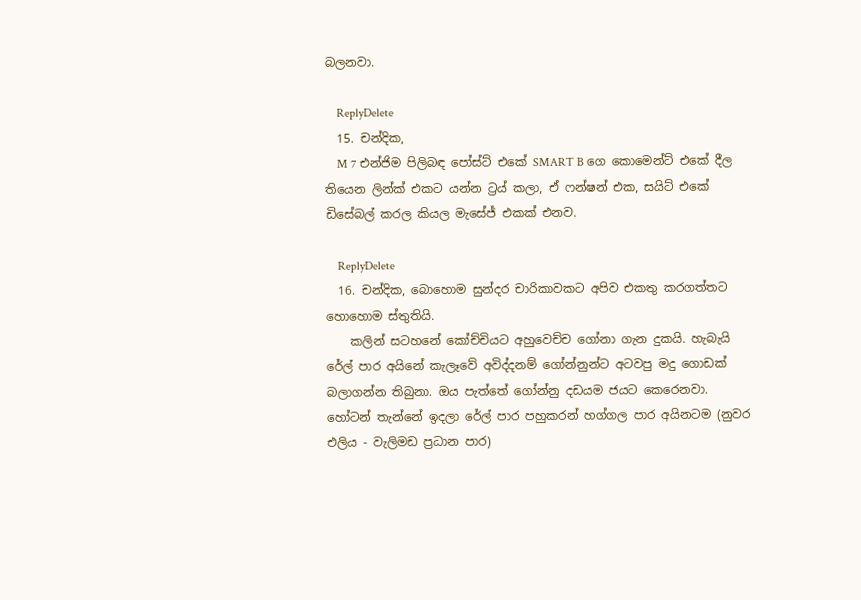බලනවා.

    ReplyDelete
  15. චන්දික,
    M 7 එන්ජිම පිලිබඳ පෝස්ට් එකේ SMART B ගෙ කොමෙන්ට් එකේ දීල තියෙන ලින්ක් එකට යන්න ට්‍රය් කලා, ඒ ෆන්ෂන් එක, සයිට් එකේ ඩිසේබල් කරල කියල මැසේජ් එකක් එනව.

    ReplyDelete
  16. චන්දික, බොහොම සුන්දර චාරිකාවකට අපිව එකතු කරගත්තට හොහොම ස්තුතියි.
    කලින් සටහනේ කෝච්චියට අහුවෙච්ච ගෝනා ගැන දුකයි. හැබැයි රේල් පාර අයිනේ කැලෑවේ අවිද්දනම් ගෝන්නුන්ට අටවපු මදු ගොඩක් බලාගන්න තිබුනා. ඔය පැත්තේ ගෝන්නු දඩයම ජයට කෙරෙනවා. හෝටන් තැන්නේ ඉදලා රේල් පාර පහුකරන් හග්ගල පාර අයිනටම (නුවර එලිය - වැලිමඩ ප්‍රධාන පාර)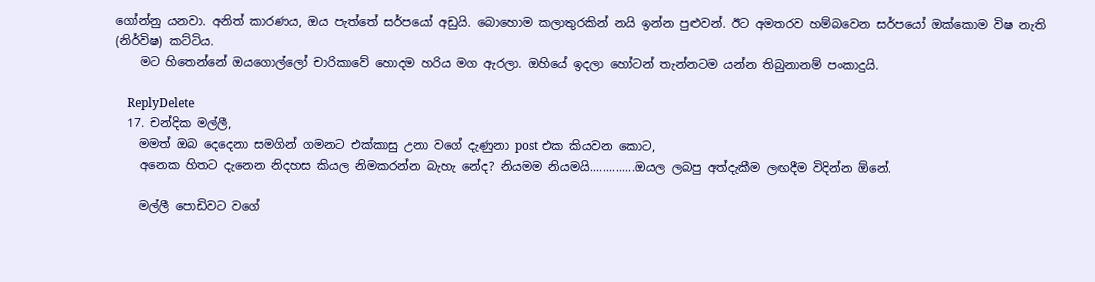ගෝන්නු යනවා. අනිත් කාරණය, ඔය පැත්තේ සර්පයෝ අඩුයි. බොහොම කලාතුරකින් නයි ඉන්න පුළුවන්. ඊට අමතරව හම්බවෙන සර්පයෝ ඔක්කොම විෂ නැති (නිර්විෂ) කට්ටිය.
    මට හිතෙන්නේ ඔයගොල්ලෝ චාරිකාවේ හොදම හරිය මග ඇරලා. ඔහියේ ඉදලා හෝටන් තැන්නටම යන්න තිබුනානම් පංකාදුයි.

    ReplyDelete
  17. චන්දික මල්ලී,
    මමත් ඔබ දෙදෙනා සමගින් ගමනට එක්කාසු උනා වගේ දැණුනා post එක කියවන කොට,
    අනෙක හිතට දැනෙන නිදහස කියල නිමකරන්න බැහැ නේද? නියමම නියමයි..............ඔයල ලබපු අත්දැකීම ලඟදීම විදින්න ඕනේ.

    මල්ලී පොඩිවට වගේ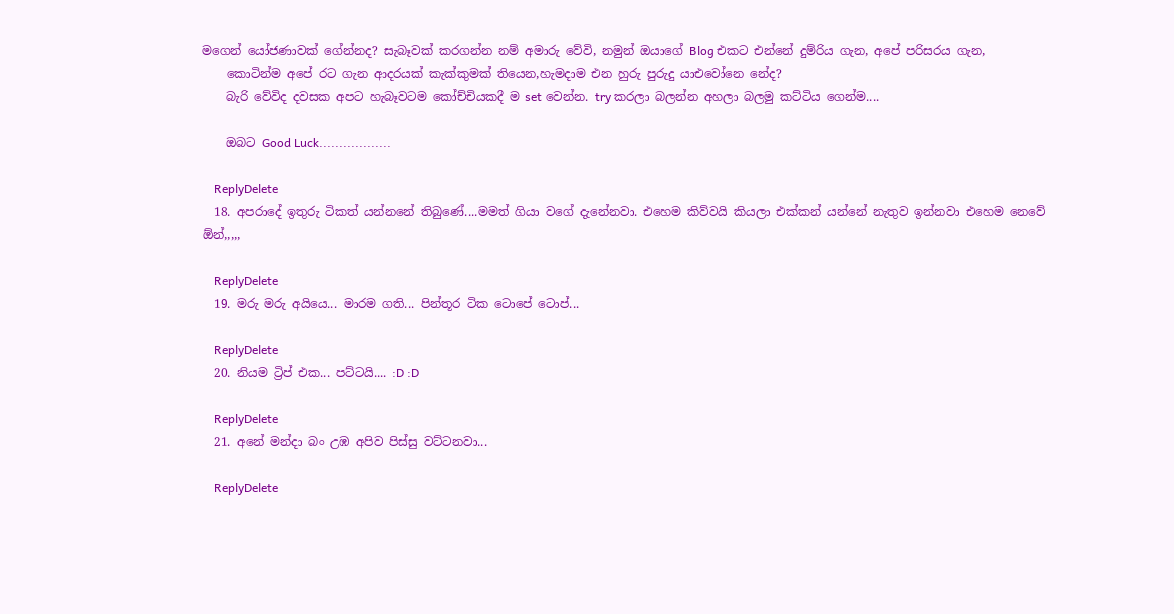මගෙන් යෝජණාවක් ගේන්නද? සැබෑවක් කරගන්න නම් අමාරු වේවි, නමුන් ඔයාගේ Blog එකට එන්නේ දුම්රිය ගැන, අපේ පරිසරය ගැන,
    කොටින්ම අපේ රට ගැන ආදරයක් කැක්කුමක් තියෙන,හැමදාම එන හුරු පුරුදු යාඑවෝනෙ නේද?
    බැරි වේවිද දවසක අපට හැබෑවටම කෝච්චියකදී ම set වෙන්න. try කරලා බලන්න අහලා බලමු කට්ටිය ගෙන්ම....

    ඔබට Good Luck..................

    ReplyDelete
  18. අපරාදේ ඉතුරු ටිකත් යන්නනේ තිබුණේ....මමත් ගියා වගේ දැනේනවා. එහෙම කිව්වයි කියලා එක්කන් යන්නේ නැතුව ඉන්නවා එහෙම නෙවේ ඕන්,,,,,

    ReplyDelete
  19. මරු මරු අයියෙ... මාරම ගති... පින්තූර ටික ටොපේ ටොප්...

    ReplyDelete
  20. නියම ට්‍රිප් එක... පට්ටයි.... :D :D

    ReplyDelete
  21. අනේ මන්දා බං උඹ අපිව පිස්සු වට්ටනවා...

    ReplyDelete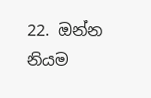22. ඔන්න නියම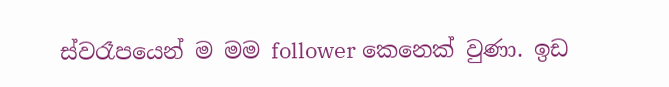ස්වරෑපයෙන් ම මම follower කෙනෙක් වුණා. ඉඩ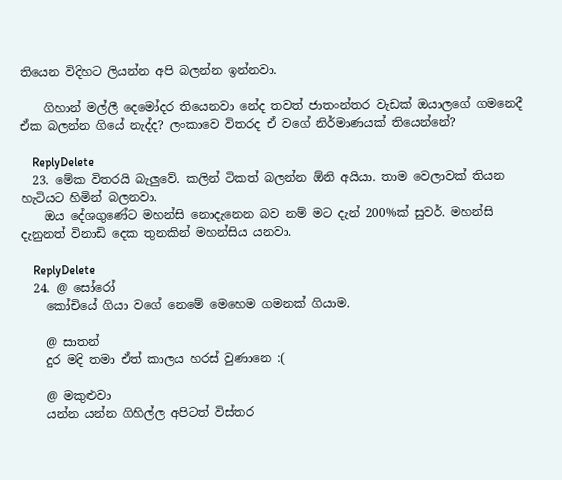තියෙන විදිහට ලියන්න අපි බලන්න ඉන්නවා.

    ගිහාන් මල්ලී දෙමෝදර තියෙනවා නේද තවත් ජාත‍ංන්තර වැඩක් ඔයාලගේ ගමනෙදී ඒක බලන්න ගියේ නැද්ද? ලංකාවෙ විතරද ඒ වගේ නිර්මාණයක් තියෙන්නේ?

    ReplyDelete
  23. මේක විතරයි බැලුවේ. කලින් ටිකත් බලන්න ඕනි අයියා. තාම වෙලාවක් තියන හැටියට හිමින් බලනවා.
    ඔය දේශගුණේට මහන්සි නොදැනෙන බව නම් මට දැන් 200%ක් සුවර්. මහන්සි දැනුනත් විනාඩි දෙක තුනකින් මහන්සිය යනවා.

    ReplyDelete
  24. @ සෝරෝ
    කෝචියේ ගියා වගේ නෙමේ මෙහෙම ගමනක් ගියාම.

    @ සාතන්
    දුර මදි තමා ඒත් කාලය හරස් වුණානෙ :(

    @ මකුළුවා
    යන්න යන්න ගිහිල්ල අපිටත් විස්තර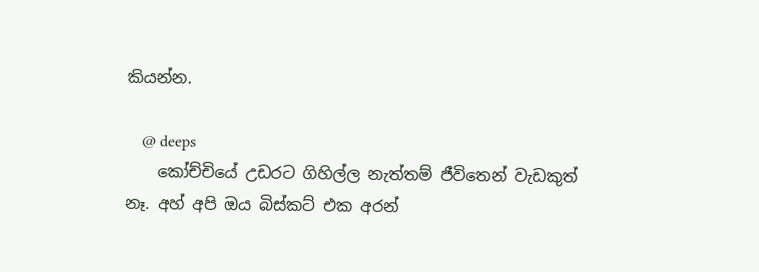කියන්න.

    @ deeps
    කෝච්චියේ උඩරට ගිහිල්ල නැත්තම් ජීවිතෙන් වැඩකුත් නෑ. අහ් අපි ඔය බිස්කට් එක අරන්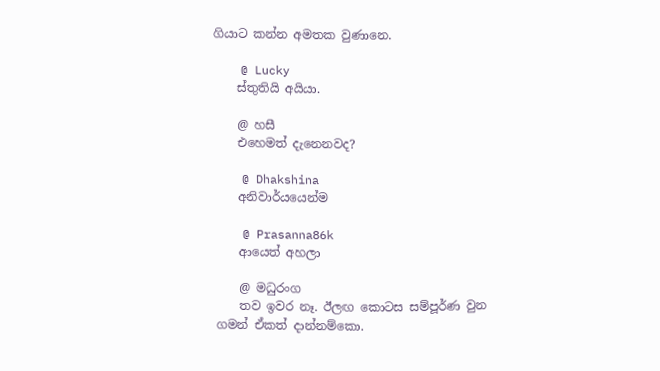ගියාට කන්න අමතක වුණානෙ.

    @ Lucky
    ස්තුතියි අයියා.

    @ හසී
    එහෙමත් දැනෙනවද?

    @ Dhakshina
    අනිවාර්යයෙන්ම

    @ Prasanna86k
    ආයෙත් අහලා

    @ මධුරංග
    තව ඉවර නෑ. ඊලඟ කොටස සම්පූර්ණ වුන ගමන් ඒකත් දාන්නම්කො.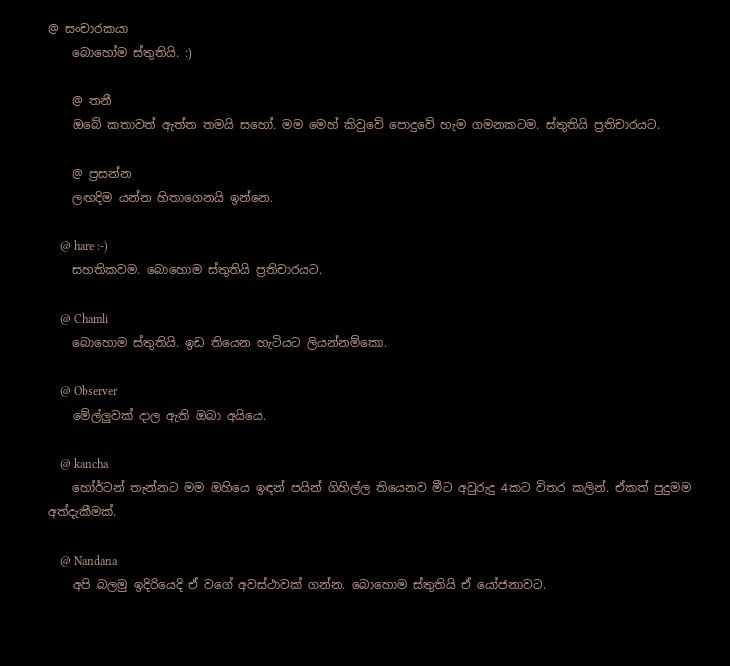@ සංචාරකයා
    බොහෝම ස්තුතියි. :)

    @ තනී
    ඔබේ කතාවත් ඇත්ත තමයි සහෝ. මම මෙහ් කිවුවේ පොදුවේ හැම ගමනකටම. ස්තුතියි ප්‍රතිචාරයට.

    @ ප්‍රසන්න
    ලඟදිම යන්න හිතාගෙනයි ඉන්නෙ.

    @ hare :-)
    සහතිකවම. බොහොම ස්තුතියි ප්‍රතිචාරයට.

    @ Chamli
    බොහොම ස්තුතියි. ඉඩ තියෙන හැටියට ලියන්නම්කො.

    @ Observer
    මේල්ලුවක් දාල ඇති ඔබා අයියෙ.

    @ kancha
    හෝර්ටන් තැන්නට මම ඔහියෙ ඉඳන් පයින් ගිහිල්ල තියෙනව මීට අවුරුදු 4කට විතර කලින්. ඒකත් පුදුමම අත්දැකීමක්.

    @ Nandana
    අපි බලමු ඉදිරියෙදි ඒ වගේ අවස්ථාවක් ගන්න. බොහොම ස්තුතියි ඒ යෝජනාවට.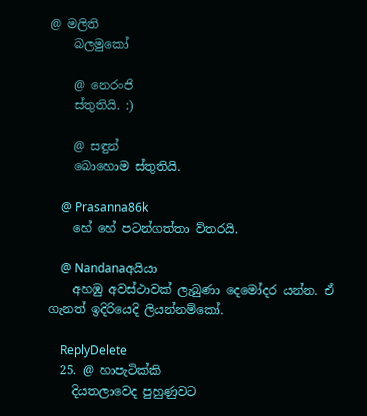@ මලිති
    බලමුකෝ

    @ නෙරංජි
    ස්තුතියි. :)

    @ සඳුන්
    බොහොම ස්තුතියි.

    @ Prasanna86k
    හේ හේ පටන්ගත්තා ව්තරයි.

    @ Nandanaඅයියා
    අහඹු අවස්ථාවක් ලැබුණා දෙමෝදර යන්න. ඒ ගැනත් ඉදිරියෙදි ලියන්නම්කෝ.

    ReplyDelete
  25. @ හාපැටික්කි
    දියතලාවෙද පුහුණුවට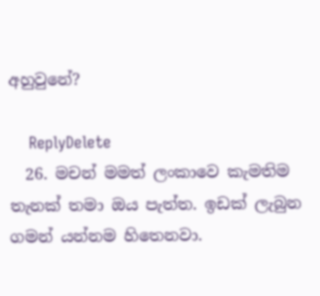අහුවුනේ?

    ReplyDelete
  26. මචන් මමත් ලංකාවෙ කැමතිම තැනක් තමා ඔය පැත්ත. ඉඩක් ලැබුන ගමන් යන්නම හිතෙනවා.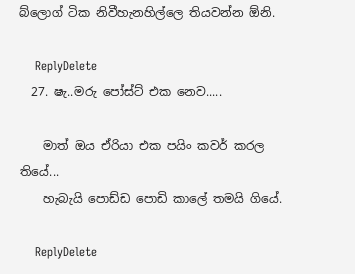බ්ලොග් ටික නිවීහැනහිල්ලෙ තියවන්න ඕනි.

    ReplyDelete
  27. ෂැ..මරු පෝස්ට් එක නෙව.....

    මාත් ඔය ඒරියා එක පයිං කවර් කරල තියේ...
    හැබැයි පොඩ්ඩ පොඩි කාලේ තමයි ගියේ.

    ReplyDelete